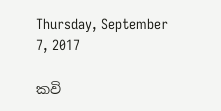Thursday, September 7, 2017

කවි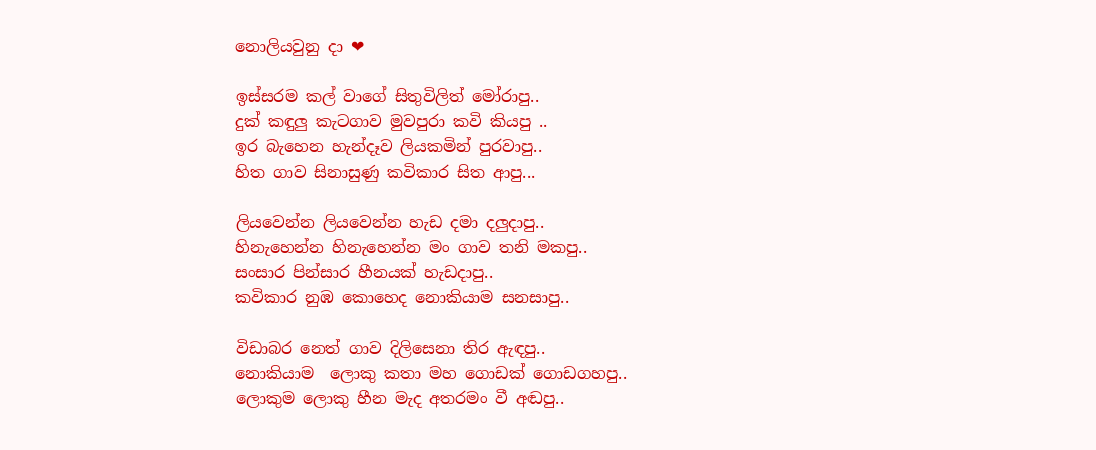නොලියවුනු දා ❤

ඉස්සරම කල් වාගේ සිතුවිලිත් මෝරාපු..
දුක් කඳුලු කැටගාව මුවපුරා කවි කියපු ..
ඉර බැහෙන හැන්දෑව ලියකමින් පුරවාපු..
හිත ගාව සිනාසුණු කවිකාර සිත ආපු...

ලියවෙන්න ලියවෙන්න හැඩ දමා දලුදාපු..
හිනැහෙන්න හිනැහෙන්න මං ගාව තනි මකපු..
සංසාර පින්සාර හීනයක් හැඩදාපු..
කවිකාර නුඹ කොහෙද නොකියාම සනසාපු..

විඩාබර නෙත් ගාව දිලිසෙනා තිර ඇඳපු..
නොකියාම  ලොකු කතා මහ ගොඩක් ගොඩගහපු..
ලොකුම ලොකු හීන මැද අතරමං වී අඬපු..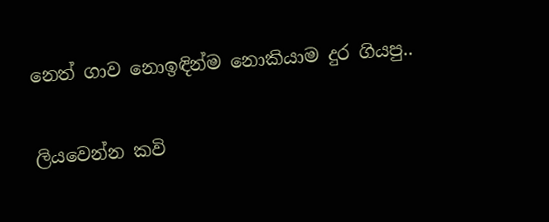නෙත් ගාව නොඉඳින්ම නොකියාම දුර ගියපු..

ලියවෙන්න කවි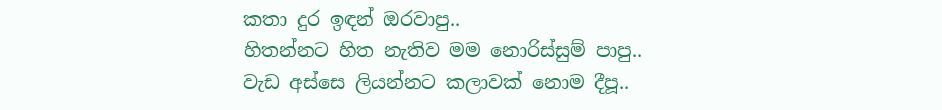කතා දුර ඉඳන් ඔරවාපු..
හිතන්නට හිත නැතිව මම නොරිස්සුම් පාපු..
වැඩ අස්සෙ ලියන්නට කලාවක් නොම දීපූ..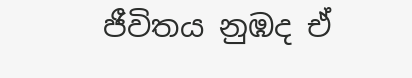ජීවිතය නුඹද ඒ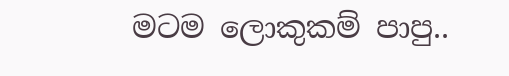මටම ලොකුකම් පාපු..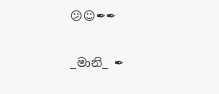😕☺✒✒

_මානි_ ✒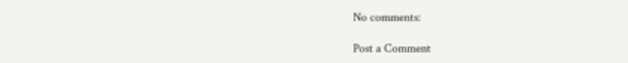No comments:

Post a Comment